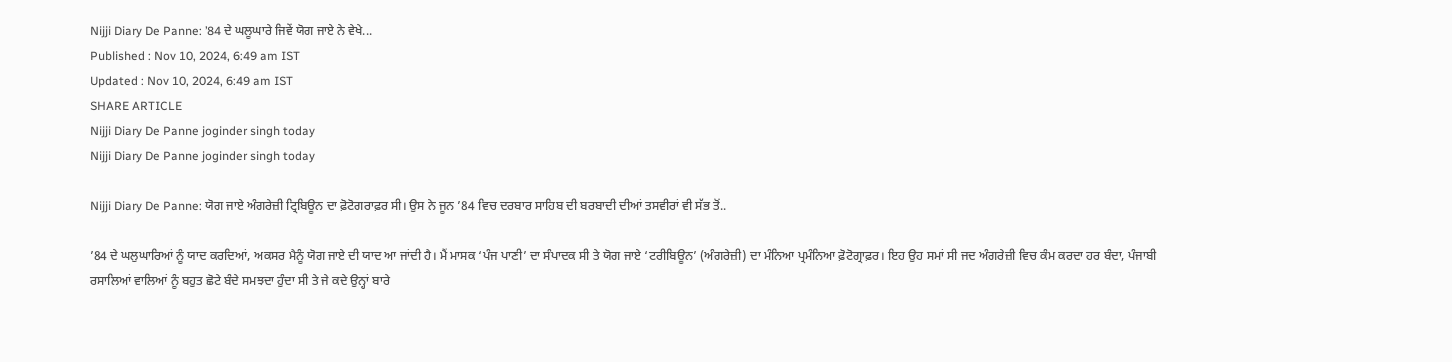Nijji Diary De Panne: ’84 ਦੇ ਘਲੂਘਾਰੇ ਜਿਵੇਂ ਯੋਗ ਜਾਏ ਨੇ ਵੇਖੇ...
Published : Nov 10, 2024, 6:49 am IST
Updated : Nov 10, 2024, 6:49 am IST
SHARE ARTICLE
Nijji Diary De Panne joginder singh today
Nijji Diary De Panne joginder singh today

Nijji Diary De Panne: ਯੋਗ ਜਾਏ ਅੰਗਰੇਜ਼ੀ ਟ੍ਰਿਬਿਊਨ ਦਾ ਫ਼ੋਟੋਗਰਾਫ਼ਰ ਸੀ। ਉਸ ਨੇ ਜੂਨ ’84 ਵਿਚ ਦਰਬਾਰ ਸਾਹਿਬ ਦੀ ਬਰਬਾਦੀ ਦੀਆਂ ਤਸਵੀਰਾਂ ਵੀ ਸੱਭ ਤੋਂ..

’84 ਦੇ ਘਲੁਘਾਰਿਆਂ ਨੂੰ ਯਾਦ ਕਰਦਿਆਂ, ਅਕਸਰ ਮੈਨੂੰ ਯੋਗ ਜਾਏ ਦੀ ਯਾਦ ਆ ਜਾਂਦੀ ਹੈ। ਮੈਂ ਮਾਸਕ ‘ਪੰਜ ਪਾਣੀ’ ਦਾ ਸੰਪਾਦਕ ਸੀ ਤੇ ਯੋਗ ਜਾਏ ‘ਟਰੀਬਿਊਨ’ (ਅੰਗਰੇਜ਼ੀ) ਦਾ ਮੰਨਿਆ ਪ੍ਰਮੰਨਿਆ ਫ਼ੋਟੋਗ੍ਰਾਫ਼ਰ। ਇਹ ਉਹ ਸਮਾਂ ਸੀ ਜਦ ਅੰਗਰੇਜ਼ੀ ਵਿਚ ਕੰਮ ਕਰਦਾ ਹਰ ਬੰਦਾ, ਪੰਜਾਬੀ ਰਸਾਲਿਆਂ ਵਾਲਿਆਂ ਨੂੰ ਬਹੁਤ ਛੋਟੇ ਬੰਦੇ ਸਮਝਦਾ ਹੁੰਦਾ ਸੀ ਤੇ ਜੇ ਕਦੇ ਉਨ੍ਹਾਂ ਬਾਰੇ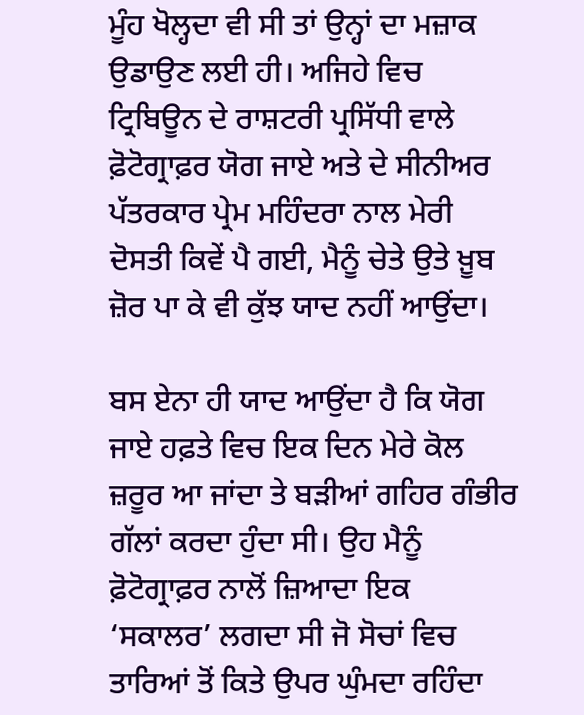ਮੂੰਹ ਖੋਲ੍ਹਦਾ ਵੀ ਸੀ ਤਾਂ ਉਨ੍ਹਾਂ ਦਾ ਮਜ਼ਾਕ ਉਡਾਉਣ ਲਈ ਹੀ। ਅਜਿਹੇ ਵਿਚ ਟ੍ਰਿਬਿਊਨ ਦੇ ਰਾਸ਼ਟਰੀ ਪ੍ਰਸਿੱਧੀ ਵਾਲੇ  ਫ਼ੋਟੋਗ੍ਰਾਫ਼ਰ ਯੋਗ ਜਾਏ ਅਤੇ ਦੇ ਸੀਨੀਅਰ ਪੱਤਰਕਾਰ ਪ੍ਰੇਮ ਮਹਿੰਦਰਾ ਨਾਲ ਮੇਰੀ ਦੋਸਤੀ ਕਿਵੇਂ ਪੈ ਗਈ, ਮੈਨੂੰ ਚੇਤੇ ਉਤੇ ਖ਼ੂਬ ਜ਼ੋਰ ਪਾ ਕੇ ਵੀ ਕੁੱਝ ਯਾਦ ਨਹੀਂ ਆਉਂਦਾ।

ਬਸ ਏਨਾ ਹੀ ਯਾਦ ਆਉਂਦਾ ਹੈ ਕਿ ਯੋਗ ਜਾਏ ਹਫ਼ਤੇ ਵਿਚ ਇਕ ਦਿਨ ਮੇਰੇ ਕੋਲ ਜ਼ਰੂਰ ਆ ਜਾਂਦਾ ਤੇ ਬੜੀਆਂ ਗਹਿਰ ਗੰਭੀਰ ਗੱਲਾਂ ਕਰਦਾ ਹੁੰਦਾ ਸੀ। ਉਹ ਮੈਨੂੰ ਫ਼ੋਟੋਗ੍ਰਾਫ਼ਰ ਨਾਲੋਂ ਜ਼ਿਆਦਾ ਇਕ ‘ਸਕਾਲਰ’ ਲਗਦਾ ਸੀ ਜੋ ਸੋਚਾਂ ਵਿਚ ਤਾਰਿਆਂ ਤੋਂ ਕਿਤੇ ਉਪਰ ਘੁੰਮਦਾ ਰਹਿੰਦਾ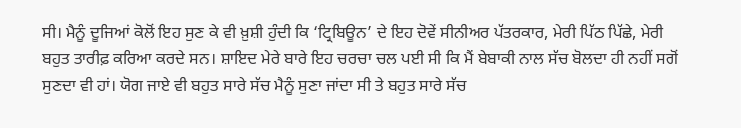ਸੀ। ਮੈਨੂੰ ਦੂਜਿਆਂ ਕੋਲੋਂ ਇਹ ਸੁਣ ਕੇ ਵੀ ਖ਼ੁਸ਼ੀ ਹੁੰਦੀ ਕਿ ‘ਟ੍ਰਿਬਿਊਨ’ ਦੇ ਇਹ ਦੋਵੇਂ ਸੀਨੀਅਰ ਪੱਤਰਕਾਰ, ਮੇਰੀ ਪਿੱਠ ਪਿੱਛੇ, ਮੇਰੀ ਬਹੁਤ ਤਾਰੀਫ਼ ਕਰਿਆ ਕਰਦੇ ਸਨ। ਸ਼ਾਇਦ ਮੇਰੇ ਬਾਰੇ ਇਹ ਚਰਚਾ ਚਲ ਪਈ ਸੀ ਕਿ ਮੈਂ ਬੇਬਾਕੀ ਨਾਲ ਸੱਚ ਬੋਲਦਾ ਹੀ ਨਹੀਂ ਸਗੋਂ ਸੁਣਦਾ ਵੀ ਹਾਂ। ਯੋਗ ਜਾਏ ਵੀ ਬਹੁਤ ਸਾਰੇ ਸੱਚ ਮੈਨੂੰ ਸੁਣਾ ਜਾਂਦਾ ਸੀ ਤੇ ਬਹੁਤ ਸਾਰੇ ਸੱਚ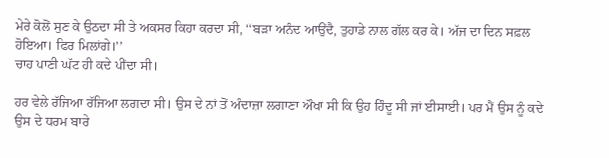ਮੇਰੇ ਕੋਲੋਂ ਸੁਣ ਕੇ ਉਠਦਾ ਸੀ ਤੇ ਅਕਸਰ ਕਿਹਾ ਕਰਦਾ ਸੀ, ‘‘ਬੜਾ ਅਨੰਦ ਆਉਂਦੈ, ਤੁਹਾਡੇ ਨਾਲ ਗੱਲ ਕਰ ਕੇ। ਅੱਜ ਦਾ ਦਿਨ ਸਫ਼ਲ ਹੋਇਆ। ਫਿਰ ਮਿਲਾਂਗੇ।’’
ਚਾਹ ਪਾਣੀ ਘੱਟ ਹੀ ਕਦੇ ਪੀਂਦਾ ਸੀ।

ਹਰ ਵੇਲੇ ਰੱਜਿਆ ਰੱਜਿਆ ਲਗਦਾ ਸੀ। ਉਸ ਦੇ ਨਾਂ ਤੋਂ ਅੰਦਾਜ਼ਾ ਲਗਾਣਾ ਔਖਾ ਸੀ ਕਿ ਉਹ ਹਿੰਦੂ ਸੀ ਜਾਂ ਈਸਾਈ। ਪਰ ਮੈਂ ਉਸ ਨੂੰ ਕਦੇ ਉਸ ਦੇ ਧਰਮ ਬਾਰੇ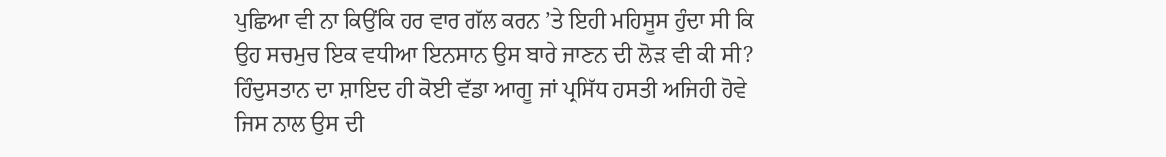ਪੁਛਿਆ ਵੀ ਨਾ ਕਿਉਂਕਿ ਹਰ ਵਾਰ ਗੱਲ ਕਰਨ ’ਤੇ ਇਹੀ ਮਹਿਸੂਸ ਹੁੰਦਾ ਸੀ ਕਿ ਉਹ ਸਚਮੁਚ ਇਕ ਵਧੀਆ ਇਨਸਾਨ ਉਸ ਬਾਰੇ ਜਾਣਨ ਦੀ ਲੋੜ ਵੀ ਕੀ ਸੀ? ਹਿੰਦੁਸਤਾਨ ਦਾ ਸ਼ਾਇਦ ਹੀ ਕੋਈ ਵੱਡਾ ਆਗੂ ਜਾਂ ਪ੍ਰਸਿੱਧ ਹਸਤੀ ਅਜਿਹੀ ਹੋਵੇ ਜਿਸ ਨਾਲ ਉਸ ਦੀ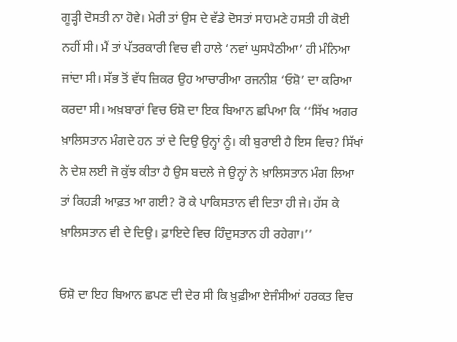ਗੂੜ੍ਹੀ ਦੋਸਤੀ ਨਾ ਹੋਵੇ। ਮੇਰੀ ਤਾਂ ਉਸ ਦੇ ਵੱਡੇ ਦੋਸਤਾਂ ਸਾਹਮਣੇ ਹਸਤੀ ਹੀ ਕੋਈ ਨਹੀਂ ਸੀ। ਮੈਂ ਤਾਂ ਪੱਤਰਕਾਰੀ ਵਿਚ ਵੀ ਹਾਲੇ ‘ਨਵਾਂ ਘੁਸਪੈਠੀਆ’ ਹੀ ਮੰਨਿਆ ਜਾਂਦਾ ਸੀ। ਸੱਭ ਤੋਂ ਵੱਧ ਜ਼ਿਕਰ ਉਹ ਆਚਾਰੀਆ ਰਜਨੀਸ਼ ‘ਓਸ਼ੋ’ ਦਾ ਕਰਿਆ ਕਰਦਾ ਸੀ। ਅਖ਼ਬਾਰਾਂ ਵਿਚ ਓਸ਼ੋ ਦਾ ਇਕ ਬਿਆਨ ਛਪਿਆ ਕਿ ‘‘ਸਿੱਖ ਅਗਰ ਖ਼ਾਲਿਸਤਾਨ ਮੰਗਦੇ ਹਨ ਤਾਂ ਦੇ ਦਿਉ ਉਨ੍ਹਾਂ ਨੂੰ। ਕੀ ਬੁਰਾਈ ਹੈ ਇਸ ਵਿਚ? ਸਿੱਖਾਂ ਨੇ ਦੇਸ਼ ਲਈ ਜੋ ਕੁੱਝ ਕੀਤਾ ਹੈ ਉਸ ਬਦਲੇ ਜੇ ਉਨ੍ਹਾਂ ਨੇ ਖ਼ਾਲਿਸਤਾਨ ਮੰਗ ਲਿਆ ਤਾਂ ਕਿਹੜੀ ਆਫ਼ਤ ਆ ਗਈ? ਰੋ ਕੇ ਪਾਕਿਸਤਾਨ ਵੀ ਦਿਤਾ ਹੀ ਜੇ। ਹੱਸ ਕੇ ਖ਼ਾਲਿਸਤਾਨ ਵੀ ਦੇ ਦਿਉ। ਫ਼ਾਇਦੇ ਵਿਚ ਹਿੰਦੁਸਤਾਨ ਹੀ ਰਹੇਗਾ।’’

ਓਸ਼ੋ ਦਾ ਇਹ ਬਿਆਨ ਛਪਣ ਦੀ ਦੇਰ ਸੀ ਕਿ ਖ਼ੁਫ਼ੀਆ ਏਜੰਸੀਆਂ ਹਰਕਤ ਵਿਚ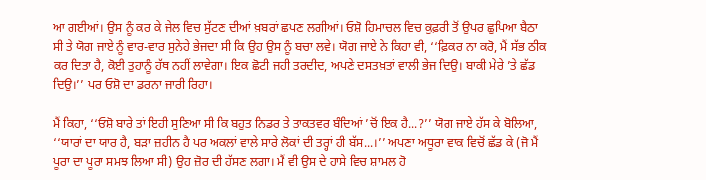ਆ ਗਈਆਂ। ਉਸ ਨੂੰ ਕਰ ਕੇ ਜੇਲ ਵਿਚ ਸੁੱਟਣ ਦੀਆਂ ਖ਼ਬਰਾਂ ਛਪਣ ਲਗੀਆਂ। ਓਸ਼ੋ ਹਿਮਾਚਲ ਵਿਚ ਕੁਫ਼ਰੀ ਤੋਂ ਉਪਰ ਛੁਪਿਆ ਬੈਠਾ ਸੀ ਤੇ ਯੋਗ ਜਾਏ ਨੂੰ ਵਾਰ-ਵਾਰ ਸੁਨੇਹੇ ਭੇਜਦਾ ਸੀ ਕਿ ਉਹ ਉਸ ਨੂੰ ਬਚਾ ਲਵੇ। ਯੋਗ ਜਾਏ ਨੇ ਕਿਹਾ ਵੀ, ‘‘ਫ਼ਿਕਰ ਨਾ ਕਰੋ, ਮੈਂ ਸੱਭ ਠੀਕ ਕਰ ਦਿਤਾ ਹੈ, ਕੋਈ ਤੁਹਾਨੂੰ ਹੱਥ ਨਹੀਂ ਲਾਵੇਗਾ। ਇਕ ਛੋਟੀ ਜਹੀ ਤਰਦੀਦ, ਅਪਣੇ ਦਸਤਖ਼ਤਾਂ ਵਾਲੀ ਭੇਜ ਦਿਉ। ਬਾਕੀ ਮੇਰੇ ’ਤੇ ਛੱਡ ਦਿਉ।’’ ਪਰ ਓਸ਼ੋ ਦਾ ਡਰਨਾ ਜਾਰੀ ਰਿਹਾ।

ਮੈਂ ਕਿਹਾ, ‘‘ਓਸ਼ੋ ਬਾਰੇ ਤਾਂ ਇਹੀ ਸੁਣਿਆ ਸੀ ਕਿ ਬਹੁਤ ਨਿਡਰ ਤੇ ਤਾਕਤਵਰ ਬੰਦਿਆਂ ’ਚੋਂ ਇਕ ਹੈ...?’’ ਯੋਗ ਜਾਏ ਹੱਸ ਕੇ ਬੋਲਿਆ, ‘‘ਯਾਰਾਂ ਦਾ ਯਾਰ ਹੈ, ਬੜਾ ਜ਼ਹੀਨ ਹੈ ਪਰ ਅਕਲਾਂ ਵਾਲੇ ਸਾਰੇ ਲੋਕਾਂ ਦੀ ਤਰ੍ਹਾਂ ਹੀ ਬੱਸ...।’’ ਅਪਣਾ ਅਧੂਰਾ ਵਾਕ ਵਿਚੋਂ ਛੱਡ ਕੇ (ਜੋ ਮੈਂ ਪੂਰਾ ਦਾ ਪੂਰਾ ਸਮਝ ਲਿਆ ਸੀ) ਉਹ ਜ਼ੋਰ ਦੀ ਹੱਸਣ ਲਗਾ। ਮੈਂ ਵੀ ਉਸ ਦੇ ਹਾਸੇ ਵਿਚ ਸ਼ਾਮਲ ਹੋ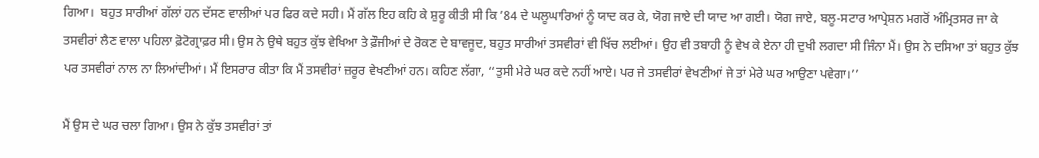ਗਿਆ।  ਬਹੁਤ ਸਾਰੀਆਂ ਗੱਲਾਂ ਹਨ ਦੱਸਣ ਵਾਲੀਆਂ ਪਰ ਫਿਰ ਕਦੇ ਸਹੀ। ਮੈਂ ਗੱਲ ਇਹ ਕਹਿ ਕੇ ਸ਼ੁਰੂ ਕੀਤੀ ਸੀ ਕਿ ’84 ਦੇ ਘਲੂਘਾਰਿਆਂ ਨੂੰ ਯਾਦ ਕਰ ਕੇ, ਯੋਗ ਜਾਏ ਦੀ ਯਾਦ ਆ ਗਈ। ਯੋਗ ਜਾਏ, ਬਲੂ-ਸਟਾਰ ਆਪ੍ਰੇਸ਼ਨ ਮਗਰੋਂ ਅੰਮ੍ਰਿਤਸਰ ਜਾ ਕੇ ਤਸਵੀਰਾਂ ਲੈਣ ਵਾਲਾ ਪਹਿਲਾ ਫ਼ੋਟੋਗ੍ਰਾਫ਼ਰ ਸੀ। ਉਸ ਨੇ ਉਥੇ ਬਹੁਤ ਕੁੱਝ ਵੇਖਿਆ ਤੇ ਫ਼ੌਜੀਆਂ ਦੇ ਰੋਕਣ ਦੇ ਬਾਵਜੂਦ, ਬਹੁਤ ਸਾਰੀਆਂ ਤਸਵੀਰਾਂ ਵੀ ਖਿੱਚ ਲਈਆਂ। ਉਹ ਵੀ ਤਬਾਹੀ ਨੂੰ ਵੇਖ ਕੇ ਏਨਾ ਹੀ ਦੁਖੀ ਲਗਦਾ ਸੀ ਜਿੰਨਾ ਮੈਂ। ਉਸ ਨੇ ਦਸਿਆ ਤਾਂ ਬਹੁਤ ਕੁੱਝ ਪਰ ਤਸਵੀਰਾਂ ਨਾਲ ਨਾ ਲਿਆਂਦੀਆਂ। ਮੈਂ ਇਸਰਾਰ ਕੀਤਾ ਕਿ ਮੈਂ ਤਸਵੀਰਾਂ ਜ਼ਰੂਰ ਵੇਖਣੀਆਂ ਹਨ। ਕਹਿਣ ਲੱਗਾ, ‘‘ਤੁਸੀ ਮੇਰੇ ਘਰ ਕਦੇ ਨਹੀਂ ਆਏ। ਪਰ ਜੇ ਤਸਵੀਰਾਂ ਵੇਖਣੀਆਂ ਜੇ ਤਾਂ ਮੇਰੇ ਘਰ ਆਉਣਾ ਪਵੇਗਾ।’’

ਮੈਂ ਉਸ ਦੇ ਘਰ ਚਲਾ ਗਿਆ। ਉਸ ਨੇ ਕੁੱਝ ਤਸਵੀਰਾਂ ਤਾਂ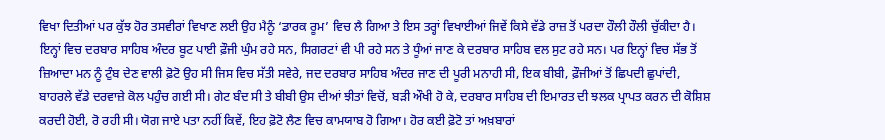ਵਿਖਾ ਦਿਤੀਆਂ ਪਰ ਕੁੱਝ ਹੋਰ ਤਸਵੀਰਾਂ ਵਿਖਾਣ ਲਈ ਉਹ ਮੈਨੂੰ ‘ਡਾਰਕ ਰੂਮ’ ਵਿਚ ਲੈ ਗਿਆ ਤੇ ਇਸ ਤਰ੍ਹਾਂ ਵਿਖਾਈਆਂ ਜਿਵੇਂ ਕਿਸੇ ਵੱਡੇ ਰਾਜ਼ ਤੋਂ ਪਰਦਾ ਹੌਲੀ ਹੌਲੀ ਚੁੱਕੀਦਾ ਹੈ। ਇਨ੍ਹਾਂ ਵਿਚ ਦਰਬਾਰ ਸਾਹਿਬ ਅੰਦਰ ਬੂਟ ਪਾਈ ਫ਼ੌਜੀ ਘੁੰਮ ਰਹੇ ਸਨ, ਸਿਗਰਟਾਂ ਵੀ ਪੀ ਰਹੇ ਸਨ ਤੇ ਧੂੰਆਂ ਜਾਣ ਕੇ ਦਰਬਾਰ ਸਾਹਿਬ ਵਲ ਸੁਟ ਰਹੇ ਸਨ। ਪਰ ਇਨ੍ਹਾਂ ਵਿਚ ਸੱਭ ਤੋਂ ਜ਼ਿਆਦਾ ਮਨ ਨੂੰ ਟੁੰਬ ਦੇਣ ਵਾਲੀ ਫ਼ੋਟੋ ਉਹ ਸੀ ਜਿਸ ਵਿਚ ਸੱਤੀ ਸਵੇਰੇ, ਜਦ ਦਰਬਾਰ ਸਾਹਿਬ ਅੰਦਰ ਜਾਣ ਦੀ ਪੂਰੀ ਮਨਾਹੀ ਸੀ, ਇਕ ਬੀਬੀ, ਫ਼ੌਜੀਆਂ ਤੋਂ ਛਿਪਦੀ ਛੁਪਾਂਦੀ, ਬਾਹਰਲੇ ਵੱਡੇ ਦਰਵਾਜ਼ੇ ਕੋਲ ਪਹੁੰਚ ਗਈ ਸੀ। ਗੇਟ ਬੰਦ ਸੀ ਤੇ ਬੀਬੀ ਉਸ ਦੀਆਂ ਝੀਤਾਂ ਵਿਚੋਂ, ਬੜੀ ਔਖੀ ਹੋ ਕੇ, ਦਰਬਾਰ ਸਾਹਿਬ ਦੀ ਇਮਾਰਤ ਦੀ ਝਲਕ ਪ੍ਰਾਪਤ ਕਰਨ ਦੀ ਕੋਸ਼ਿਸ਼ ਕਰਦੀ ਹੋਈ, ਰੋ ਰਹੀ ਸੀ। ਯੋਗ ਜਾਏ ਪਤਾ ਨਹੀਂ ਕਿਵੇਂ, ਇਹ ਫ਼ੋਟੋ ਲੈਣ ਵਿਚ ਕਾਮਯਾਬ ਹੋ ਗਿਆ। ਹੋਰ ਕਈ ਫ਼ੋਟੋ ਤਾਂ ਅਖ਼ਬਾਰਾਂ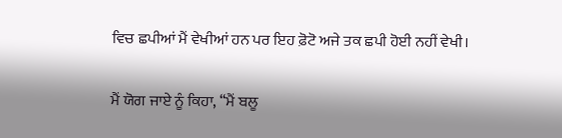ਵਿਚ ਛਪੀਆਂ ਮੈਂ ਵੇਖੀਆਂ ਹਨ ਪਰ ਇਹ ਫ਼ੋਟੋ ਅਜੇ ਤਕ ਛਪੀ ਹੋਈ ਨਹੀਂ ਵੇਖੀ।

ਮੈਂ ਯੋਗ ਜਾਏ ਨੂੰ ਕਿਹਾ, ‘‘ਮੈਂ ਬਲੂ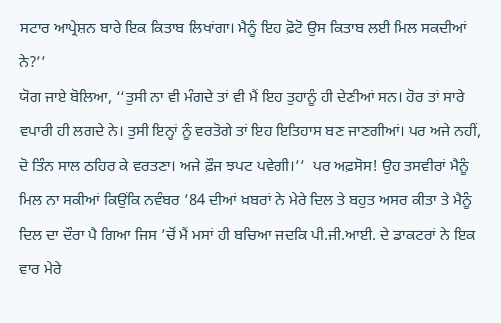ਸਟਾਰ ਆਪ੍ਰੇਸ਼ਨ ਬਾਰੇ ਇਕ ਕਿਤਾਬ ਲਿਖਾਂਗਾ। ਮੈਨੂੰ ਇਹ ਫ਼ੋਟੋ ਉਸ ਕਿਤਾਬ ਲਈ ਮਿਲ ਸਕਦੀਆਂ ਨੇ?’’
ਯੋਗ ਜਾਏ ਬੋਲਿਆ, ‘‘ਤੁਸੀ ਨਾ ਵੀ ਮੰਗਦੇ ਤਾਂ ਵੀ ਮੈਂ ਇਹ ਤੁਹਾਨੂੰ ਹੀ ਦੇਣੀਆਂ ਸਨ। ਹੋਰ ਤਾਂ ਸਾਰੇ ਵਪਾਰੀ ਹੀ ਲਗਦੇ ਨੇ। ਤੁਸੀ ਇਨ੍ਹਾਂ ਨੂੰ ਵਰਤੋਗੇ ਤਾਂ ਇਹ ਇਤਿਹਾਸ ਬਣ ਜਾਣਗੀਆਂ। ਪਰ ਅਜੇ ਨਹੀਂ, ਦੋ ਤਿੰਨ ਸਾਲ ਠਹਿਰ ਕੇ ਵਰਤਣਾ। ਅਜੇ ਫ਼ੌਜ ਝਪਟ ਪਵੇਗੀ।’’  ਪਰ ਅਫ਼ਸੋਸ! ਉਹ ਤਸਵੀਰਾਂ ਮੈਨੂੰ ਮਿਲ ਨਾ ਸਕੀਆਂ ਕਿਉਂਕਿ ਨਵੰਬਰ ’84 ਦੀਆਂ ਖ਼ਬਰਾਂ ਨੇ ਮੇਰੇ ਦਿਲ ਤੇ ਬਹੁਤ ਅਸਰ ਕੀਤਾ ਤੇ ਮੈਨੂੰ ਦਿਲ ਦਾ ਦੌਰਾ ਪੈ ਗਿਆ ਜਿਸ ’ਚੋਂ ਮੈਂ ਮਸਾਂ ਹੀ ਬਚਿਆ ਜਦਕਿ ਪੀ.ਜੀ.ਆਈ. ਦੇ ਡਾਕਟਰਾਂ ਨੇ ਇਕ ਵਾਰ ਮੇਰੇ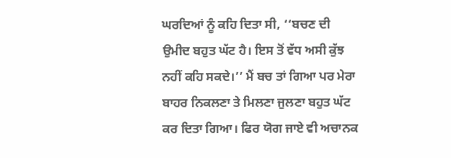ਘਰਦਿਆਂ ਨੂੰ ਕਹਿ ਦਿਤਾ ਸੀ, ‘‘ਬਚਣ ਦੀ ਉਮੀਦ ਬਹੁਤ ਘੱਟ ਹੈ। ਇਸ ਤੋਂ ਵੱਧ ਅਸੀ ਕੁੱਝ ਨਹੀਂ ਕਹਿ ਸਕਦੇ।’’ ਮੈਂ ਬਚ ਤਾਂ ਗਿਆ ਪਰ ਮੇਰਾ ਬਾਹਰ ਨਿਕਲਣਾ ਤੇ ਮਿਲਣਾ ਜੁਲਣਾ ਬਹੁਤ ਘੱਟ ਕਰ ਦਿਤਾ ਗਿਆ। ਫਿਰ ਯੋਗ ਜਾਏ ਵੀ ਅਚਾਨਕ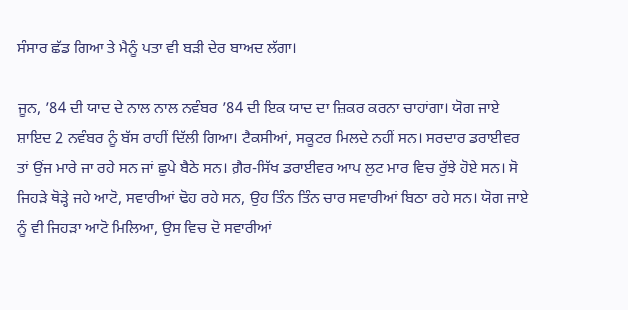ਸੰਸਾਰ ਛੱਡ ਗਿਆ ਤੇ ਮੈਨੂੰ ਪਤਾ ਵੀ ਬੜੀ ਦੇਰ ਬਾਅਦ ਲੱਗਾ।

ਜੂਨ, ’84 ਦੀ ਯਾਦ ਦੇ ਨਾਲ ਨਾਲ ਨਵੰਬਰ ’84 ਦੀ ਇਕ ਯਾਦ ਦਾ ਜ਼ਿਕਰ ਕਰਨਾ ਚਾਹਾਂਗਾ। ਯੋਗ ਜਾਏ ਸ਼ਾਇਦ 2 ਨਵੰਬਰ ਨੂੰ ਬੱਸ ਰਾਹੀਂ ਦਿੱਲੀ ਗਿਆ। ਟੈਕਸੀਆਂ, ਸਕੂਟਰ ਮਿਲਦੇ ਨਹੀਂ ਸਨ। ਸਰਦਾਰ ਡਰਾਈਵਰ ਤਾਂ ਉਂਜ ਮਾਰੇ ਜਾ ਰਹੇ ਸਨ ਜਾਂ ਛੁਪੇ ਬੈਠੇ ਸਨ। ਗ਼ੈਰ-ਸਿੱਖ ਡਰਾਈਵਰ ਆਪ ਲੁਟ ਮਾਰ ਵਿਚ ਰੁੱਝੇ ਹੋਏ ਸਨ। ਸੋ ਜਿਹੜੇ ਥੋੜ੍ਹੇ ਜਹੇ ਆਟੋ, ਸਵਾਰੀਆਂ ਢੋਹ ਰਹੇ ਸਨ, ਉਹ ਤਿੰਨ ਤਿੰਨ ਚਾਰ ਸਵਾਰੀਆਂ ਬਿਠਾ ਰਹੇ ਸਨ। ਯੋਗ ਜਾਏ ਨੂੰ ਵੀ ਜਿਹੜਾ ਆਟੋ ਮਿਲਿਆ, ਉਸ ਵਿਚ ਦੋ ਸਵਾਰੀਆਂ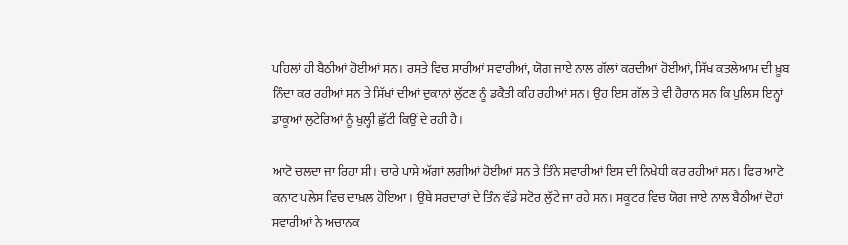ਪਹਿਲਾਂ ਹੀ ਬੈਠੀਆਂ ਹੋਈਆਂ ਸਨ। ਰਸਤੇ ਵਿਚ ਸਾਰੀਆਂ ਸਵਾਰੀਆਂ, ਯੋਗ ਜਾਏ ਨਾਲ ਗੱਲਾਂ ਕਰਦੀਆਂ ਹੋਈਆਂ, ਸਿੱਖ ਕਤਲੇਆਮ ਦੀ ਖ਼ੂਬ ਨਿੰਦਾ ਕਰ ਰਹੀਆਂ ਸਨ ਤੇ ਸਿੱਖਾਂ ਦੀਆਂ ਦੁਕਾਨਾਂ ਲੁੱਟਣ ਨੂੰ ਡਕੈਤੀ ਕਹਿ ਰਹੀਆਂ ਸਨ। ਉਹ ਇਸ ਗੱਲ ਤੇ ਵੀ ਹੈਰਾਨ ਸਨ ਕਿ ਪੁਲਿਸ ਇਨ੍ਹਾਂ ਡਾਕੂਆਂ ਲੁਟੇਰਿਆਂ ਨੂੰ ਖੁਲ੍ਹੀ ਛੁੱਟੀ ਕਿਉਂ ਦੇ ਰਹੀ ਹੈ।

ਆਟੋ ਚਲਦਾ ਜਾ ਰਿਹਾ ਸੀ। ਚਾਰੇ ਪਾਸੇ ਅੱਗਾਂ ਲਗੀਆਂ ਹੋਈਆਂ ਸਨ ਤੇ ਤਿੰਨੇ ਸਵਾਰੀਆਂ ਇਸ ਦੀ ਨਿਖੇਧੀ ਕਰ ਰਹੀਆਂ ਸਨ। ਫਿਰ ਆਟੋ ਕਨਾਟ ਪਲੇਸ ਵਿਚ ਦਾਖ਼ਲ ਹੋਇਆ। ਉਥੇ ਸਰਦਾਰਾਂ ਦੇ ਤਿੰਨ ਵੱਡੇ ਸਟੋਰ ਲੁੱਟੇ ਜਾ ਰਹੇ ਸਨ। ਸਕੂਟਰ ਵਿਚ ਯੋਗ ਜਾਏ ਨਾਲ ਬੈਠੀਆਂ ਦੋਹਾਂ ਸਵਾਰੀਆਂ ਨੇ ਅਚਾਨਕ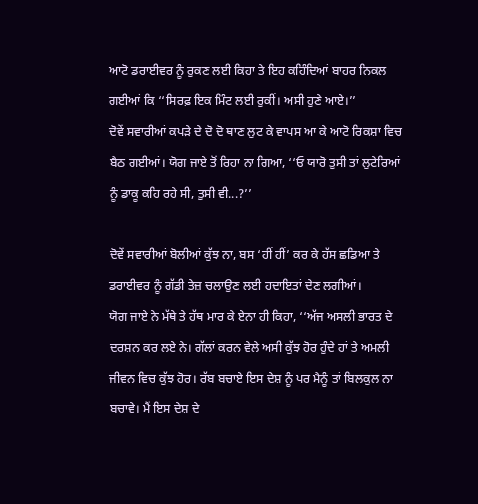ਆਟੋ ਡਰਾਈਵਰ ਨੂੰ ਰੁਕਣ ਲਈ ਕਿਹਾ ਤੇ ਇਹ ਕਹਿੰਦਿਆਂ ਬਾਹਰ ਨਿਕਲ ਗਈਆਂ ਕਿ ‘‘ਸਿਰਫ਼ ਇਕ ਮਿੰਟ ਲਈ ਰੁਕੀਂ। ਅਸੀ ਹੁਣੇ ਆਏ।’’
ਦੋਵੇਂ ਸਵਾਰੀਆਂ ਕਪੜੇ ਦੇ ਦੋ ਦੋ ਥਾਣ ਲੁਟ ਕੇ ਵਾਪਸ ਆ ਕੇ ਆਟੋ ਰਿਕਸ਼ਾ ਵਿਚ ਬੈਠ ਗਈਆਂ। ਯੋਗ ਜਾਏ ਤੋਂ ਰਿਹਾ ਨਾ ਗਿਆ, ‘‘ਓ ਯਾਰੋ ਤੁਸੀ ਤਾਂ ਲੁਟੇਰਿਆਂ ਨੂੰ ਡਾਕੂ ਕਹਿ ਰਹੇ ਸੀ, ਤੁਸੀ ਵੀ...?’’

ਦੋਵੇਂ ਸਵਾਰੀਆਂ ਬੋਲੀਆਂ ਕੁੱਝ ਨਾ, ਬਸ ‘ਹੀਂ ਹੀਂ’ ਕਰ ਕੇ ਹੱਸ ਛਡਿਆ ਤੇ ਡਰਾਈਵਰ ਨੂੰ ਗੱਡੀ ਤੇਜ਼ ਚਲਾਉਣ ਲਈ ਹਦਾਇਤਾਂ ਦੇਣ ਲਗੀਆਂ।
ਯੋਗ ਜਾਏ ਨੇ ਮੱਥੇ ਤੇ ਹੱਥ ਮਾਰ ਕੇ ਏਨਾ ਹੀ ਕਿਹਾ, ‘‘ਅੱਜ ਅਸਲੀ ਭਾਰਤ ਦੇ ਦਰਸ਼ਨ ਕਰ ਲਏ ਨੇ। ਗੱਲਾਂ ਕਰਨ ਵੇਲੇ ਅਸੀ ਕੁੱਝ ਹੋਰ ਹੁੰਦੇ ਹਾਂ ਤੇ ਅਮਲੀ ਜੀਵਨ ਵਿਚ ਕੁੱਝ ਹੋਰ। ਰੱਬ ਬਚਾਏ ਇਸ ਦੇਸ਼ ਨੂੰ ਪਰ ਮੈਨੂੰ ਤਾਂ ਬਿਲਕੁਲ ਨਾ ਬਚਾਵੇ। ਮੈਂ ਇਸ ਦੇਸ਼ ਦੇ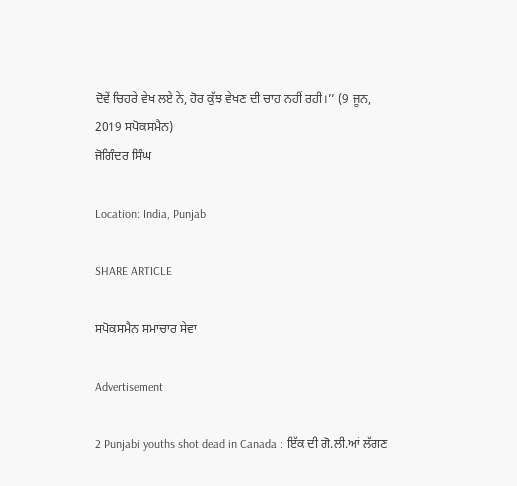ਦੋਵੇਂ ਚਿਹਰੇ ਵੇਖ ਲਏ ਨੇ, ਹੋਰ ਕੁੱਝ ਵੇਖਣ ਦੀ ਚਾਹ ਨਹੀਂ ਰਹੀ।’’ (9 ਜੂਨ, 2019 ਸਪੋਕਸਮੈਨ)                                                                                                                          ਜੋਗਿੰਦਰ ਸਿੰਘ

Location: India, Punjab

SHARE ARTICLE

ਸਪੋਕਸਮੈਨ ਸਮਾਚਾਰ ਸੇਵਾ

Advertisement

2 Punjabi youths shot dead in Canada : ਇੱਕ ਦੀ ਗੋ.ਲੀ.ਆਂ ਲੱਗਣ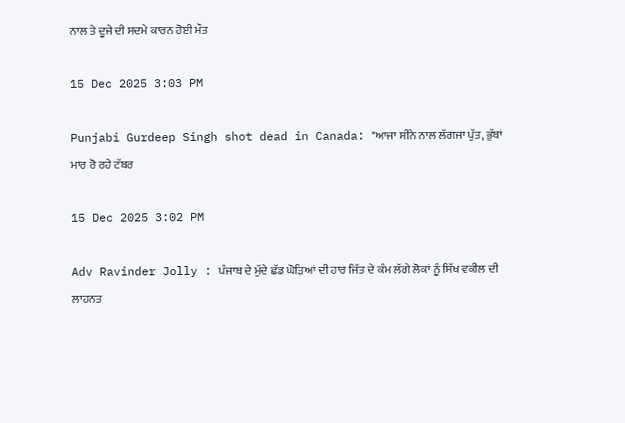ਨਾਲ ਤੇ ਦੂਜੇ ਦੀ ਸਦਮੇ ਕਾਰਨ ਹੋਈ ਮੌਤ

15 Dec 2025 3:03 PM

Punjabi Gurdeep Singh shot dead in Canada: "ਆਜਾ ਸੀਨੇ ਨਾਲ ਲੱਗਜਾ ਪੁੱਤ, ਭੁੱਬਾਂ ਮਾਰ ਰੋ ਰਹੇ ਟੱਬਰ

15 Dec 2025 3:02 PM

Adv Ravinder Jolly : ਪੰਜਾਬ ਦੇ ਮੁੱਦੇ ਛੱਡ ਘੋੜਿਆਂ ਦੀ ਹਾਰ ਜਿੱਤ ਦੇ ਕੰਮ ਲੱਗੇ ਲੋਕਾਂ ਨੂੰ ਸਿੱਖ ਵਕੀਲ ਦੀ ਲਾਹਨਤ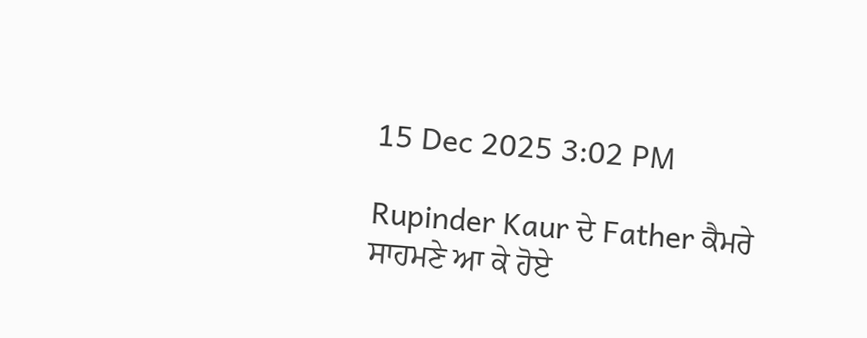15 Dec 2025 3:02 PM

Rupinder Kaur ਦੇ Father ਕੈਮਰੇ ਸਾਹਮਣੇ ਆ ਕੇ ਹੋਏ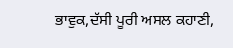ਭਾਵੁਕ,ਦੱਸੀ ਪੂਰੀ ਅਸਲ ਕਹਾਣੀ,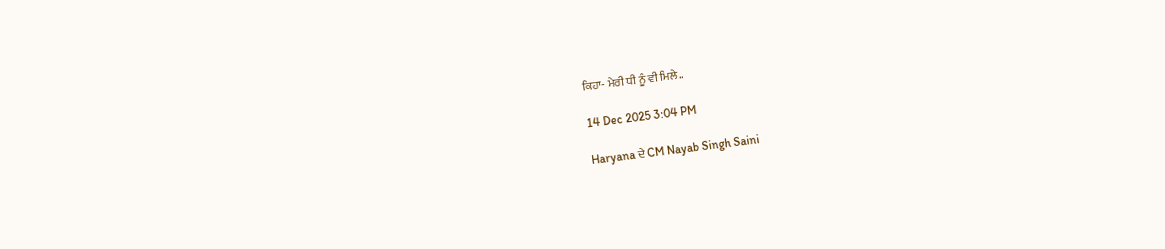ਕਿਹਾ- ਮੇਰੀ ਧੀ ਨੂੰ ਵੀ ਮਿਲੇ..

14 Dec 2025 3:04 PM

Haryana ਦੇ CM Nayab Singh Saini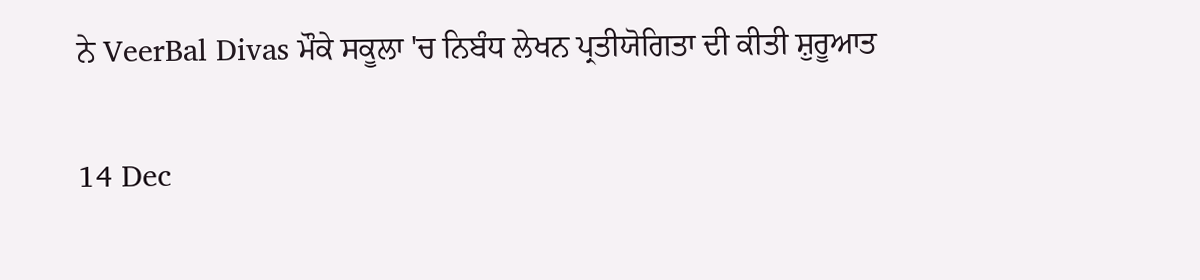ਨੇ VeerBal Divas ਮੌਕੇ ਸਕੂਲਾ 'ਚ ਨਿਬੰਧ ਲੇਖਨ ਪ੍ਰਤੀਯੋਗਿਤਾ ਦੀ ਕੀਤੀ ਸ਼ੁਰੂਆਤ

14 Dec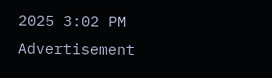2025 3:02 PM
Advertisement